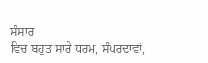ਸੰਸਾਰ
ਵਿਚ ਬਹੁਤ ਸਾਰੇ ਧਰਮ, ਸੰਪਰਦਾਵਾਂ,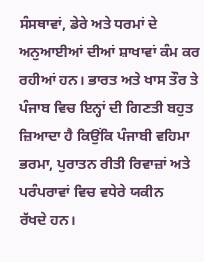ਸੰਸਥਾਵਾਂ, ਡੇਰੇ ਅਤੇ ਧਰਮਾਂ ਦੇ
ਅਨੁਆਈਆਂ ਦੀਆਂ ਸ਼ਾਖਾਵਾਂ ਕੰਮ ਕਰ ਰਹੀਆਂ ਹਨ। ਭਾਰਤ ਅਤੇ ਖਾਸ ਤੌਰ ਤੇ
ਪੰਜਾਬ ਵਿਚ ਇਨ੍ਹਾਂ ਦੀ ਗਿਣਤੀ ਬਹੁਤ ਜ਼ਿਆਦਾ ਹੈ ਕਿਉਂਕਿ ਪੰਜਾਬੀ ਵਹਿਮਾ
ਭਰਮਾ, ਪੁਰਾਤਨ ਰੀਤੀ ਰਿਵਾਜ਼ਾਂ ਅਤੇ ਪਰੰਪਰਾਵਾਂ ਵਿਚ ਵਧੇਰੇ ਯਕੀਨ
ਰੱਖਦੇ ਹਨ।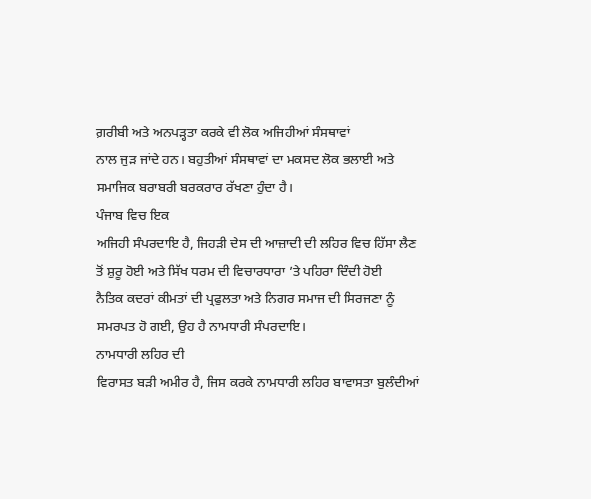ਗ਼ਰੀਬੀ ਅਤੇ ਅਨਪੜ੍ਹਤਾ ਕਰਕੇ ਵੀ ਲੋਕ ਅਜਿਹੀਆਂ ਸੰਸਥਾਵਾਂ
ਨਾਲ ਜੁੜ ਜਾਂਦੇ ਹਨ। ਬਹੁਤੀਆਂ ਸੰਸਥਾਵਾਂ ਦਾ ਮਕਸਦ ਲੋਕ ਭਲਾਈ ਅਤੇ
ਸਮਾਜਿਕ ਬਰਾਬਰੀ ਬਰਕਰਾਰ ਰੱਖਣਾ ਹੁੰਦਾ ਹੈ।
ਪੰਜਾਬ ਵਿਚ ਇਕ
ਅਜਿਹੀ ਸੰਪਰਦਾਇ ਹੈ, ਜਿਹੜੀ ਦੇਸ ਦੀ ਆਜ਼ਾਦੀ ਦੀ ਲਹਿਰ ਵਿਚ ਹਿੱਸਾ ਲੈਣ
ਤੋਂ ਸ਼ੁਰੂ ਹੋਈ ਅਤੇ ਸਿੱਖ ਧਰਮ ਦੀ ਵਿਚਾਰਧਾਰਾ ’ਤੇ ਪਹਿਰਾ ਦਿੰਦੀ ਹੋਈ
ਨੈਤਿਕ ਕਦਰਾਂ ਕੀਮਤਾਂ ਦੀ ਪ੍ਰਫੁਲਤਾ ਅਤੇ ਨਿਗਰ ਸਮਾਜ ਦੀ ਸਿਰਜਣਾ ਨੂੰ
ਸਮਰਪਤ ਹੋ ਗਈ, ਉਹ ਹੈ ਨਾਮਧਾਰੀ ਸੰਪਰਦਾਇ।
ਨਾਮਧਾਰੀ ਲਹਿਰ ਦੀ
ਵਿਰਾਸਤ ਬੜੀ ਅਮੀਰ ਹੈ, ਜਿਸ ਕਰਕੇ ਨਾਮਧਾਰੀ ਲਹਿਰ ਬਾਵਾਸਤਾ ਬੁਲੰਦੀਆਂ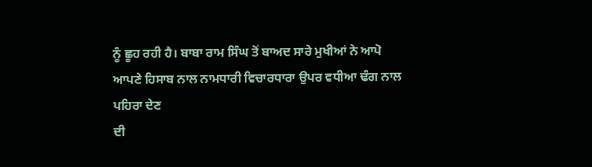ਨੂੰ ਛੂਹ ਰਹੀ ਹੈ। ਬਾਬਾ ਰਾਮ ਸਿੰਘ ਤੋਂ ਬਾਅਦ ਸਾਰੇ ਮੁਖੀਆਂ ਨੇ ਆਪੋ
ਆਪਣੇ ਹਿਸਾਬ ਨਾਲ ਨਾਮਧਾਰੀ ਵਿਚਾਰਧਾਰਾ ਉਪਰ ਵਧੀਆ ਢੰਗ ਨਾਲ ਪਹਿਰਾ ਦੇਣ
ਦੀ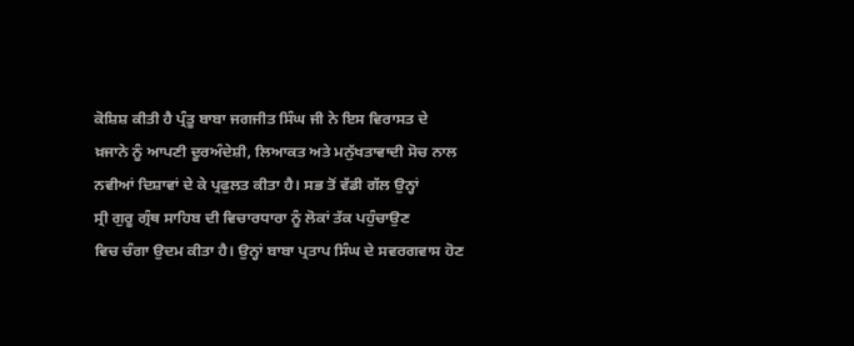ਕੋਸ਼ਿਸ਼ ਕੀਤੀ ਹੈ ਪ੍ਰੰਤੂ ਬਾਬਾ ਜਗਜੀਤ ਸਿੰਘ ਜੀ ਨੇ ਇਸ ਵਿਰਾਸਤ ਦੇ
ਖ਼ਜਾਨੇ ਨੂੰ ਆਪਣੀ ਦੂਰਅੰਦੇਸ਼ੀ, ਲਿਆਕਤ ਅਤੇ ਮਨੁੱਖਤਾਵਾਦੀ ਸੋਚ ਨਾਲ
ਨਵੀਆਂ ਦਿਸ਼ਾਵਾਂ ਦੇ ਕੇ ਪ੍ਰਫੁਲਤ ਕੀਤਾ ਹੈ। ਸਭ ਤੋਂ ਵੱਡੀ ਗੱਲ ਉਨ੍ਹਾਂ
ਸ੍ਰੀ ਗੁਰੂ ਗ੍ਰੰਥ ਸਾਹਿਬ ਦੀ ਵਿਚਾਰਧਾਰਾ ਨੂੰ ਲੋਕਾਂ ਤੱਕ ਪਹੁੰਚਾਉਣ
ਵਿਚ ਚੰਗਾ ਉਦਮ ਕੀਤਾ ਹੈ। ਉਨ੍ਹਾਂ ਬਾਬਾ ਪ੍ਰਤਾਪ ਸਿੰਘ ਦੇ ਸਵਰਗਵਾਸ ਹੋਣ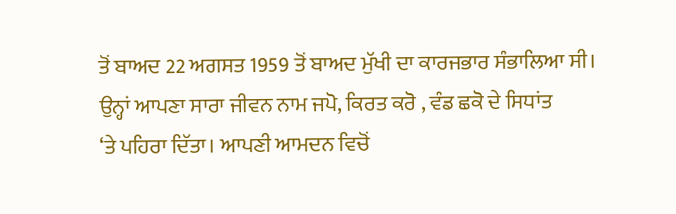ਤੋਂ ਬਾਅਦ 22 ਅਗਸਤ 1959 ਤੋਂ ਬਾਅਦ ਮੁੱਖੀ ਦਾ ਕਾਰਜਭਾਰ ਸੰਭਾਲਿਆ ਸੀ।
ਉਨ੍ਹਾਂ ਆਪਣਾ ਸਾਰਾ ਜੀਵਨ ਨਾਮ ਜਪੋ, ਕਿਰਤ ਕਰੋ , ਵੰਡ ਛਕੋ ਦੇ ਸਿਧਾਂਤ
‘ਤੇ ਪਹਿਰਾ ਦਿੱਤਾ। ਆਪਣੀ ਆਮਦਨ ਵਿਚੋਂ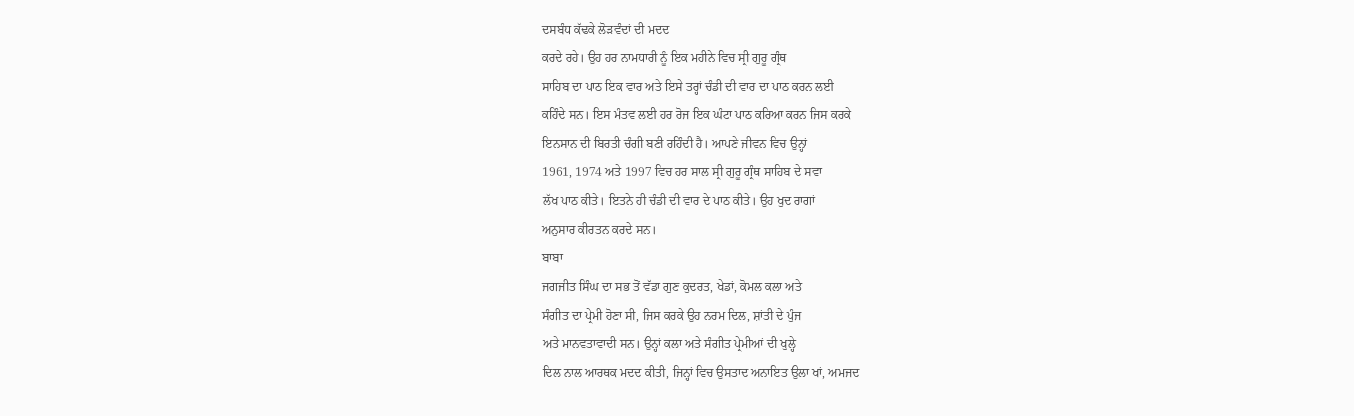ਦਸਬੰਧ ਕੱਢਕੇ ਲੋੜਵੰਦਾਂ ਦੀ ਮਦਦ
ਕਰਦੇ ਰਹੇ। ਉਹ ਹਰ ਨਾਮਧਾਰੀ ਨੂੰ ਇਕ ਮਹੀਨੇ ਵਿਚ ਸ੍ਰੀ ਗੁਰੂ ਗ੍ਰੰਥ
ਸਾਹਿਬ ਦਾ ਪਾਠ ਇਕ ਵਾਰ ਅਤੇ ਇਸੇ ਤਰ੍ਹਾਂ ਚੰਡੀ ਦੀ ਵਾਰ ਦਾ ਪਾਠ ਕਰਨ ਲਈ
ਕਹਿੰਦੇ ਸਨ। ਇਸ ਮੰਤਵ ਲਈ ਹਰ ਰੋਜ ਇਕ ਘੰਟਾ ਪਾਠ ਕਰਿਆ ਕਰਨ ਜਿਸ ਕਰਕੇ
ਇਨਸਾਨ ਦੀ ਬਿਰਤੀ ਚੰਗੀ ਬਣੀ ਰਹਿੰਦੀ ਹੈ। ਆਪਣੇ ਜੀਵਨ ਵਿਚ ਉਨ੍ਹਾਂ
1961, 1974 ਅਤੇ 1997 ਵਿਚ ਹਰ ਸਾਲ ਸ੍ਰੀ ਗੁਰੂ ਗ੍ਰੰਥ ਸਾਹਿਬ ਦੇ ਸਵਾ
ਲੱਖ ਪਾਠ ਕੀਤੇ। ਇਤਨੇ ਹੀ ਚੰਡੀ ਦੀ ਵਾਰ ਦੇ ਪਾਠ ਕੀਤੇ। ਉਹ ਖੁਦ ਰਾਗਾਂ
ਅਨੁਸਾਰ ਕੀਰਤਨ ਕਰਦੇ ਸਨ।
ਬਾਬਾ
ਜਗਜੀਤ ਸਿੰਘ ਦਾ ਸਭ ਤੋਂ ਵੱਡਾ ਗੁਣ ਕੁਦਰਤ, ਖੇਡਾਂ, ਕੋਮਲ ਕਲਾ ਅਤੇ
ਸੰਗੀਤ ਦਾ ਪ੍ਰੇਮੀ ਹੋਣਾ ਸੀ, ਜਿਸ ਕਰਕੇ ਉਹ ਨਰਮ ਦਿਲ, ਸ਼ਾਂਤੀ ਦੇ ਪੁੰਜ
ਅਤੇ ਮਾਨਵਤਾਵਾਦੀ ਸਨ। ਉਨ੍ਹਾਂ ਕਲਾ ਅਤੇ ਸੰਗੀਤ ਪ੍ਰੇਮੀਆਂ ਦੀ ਖੁਲ੍ਹੇ
ਦਿਲ ਨਾਲ ਆਰਥਕ ਮਦਦ ਕੀਤੀ, ਜਿਨ੍ਹਾਂ ਵਿਚ ਉਸਤਾਦ ਅਨਾਇਤ ਉਲਾ ਖਾਂ, ਅਮਜਦ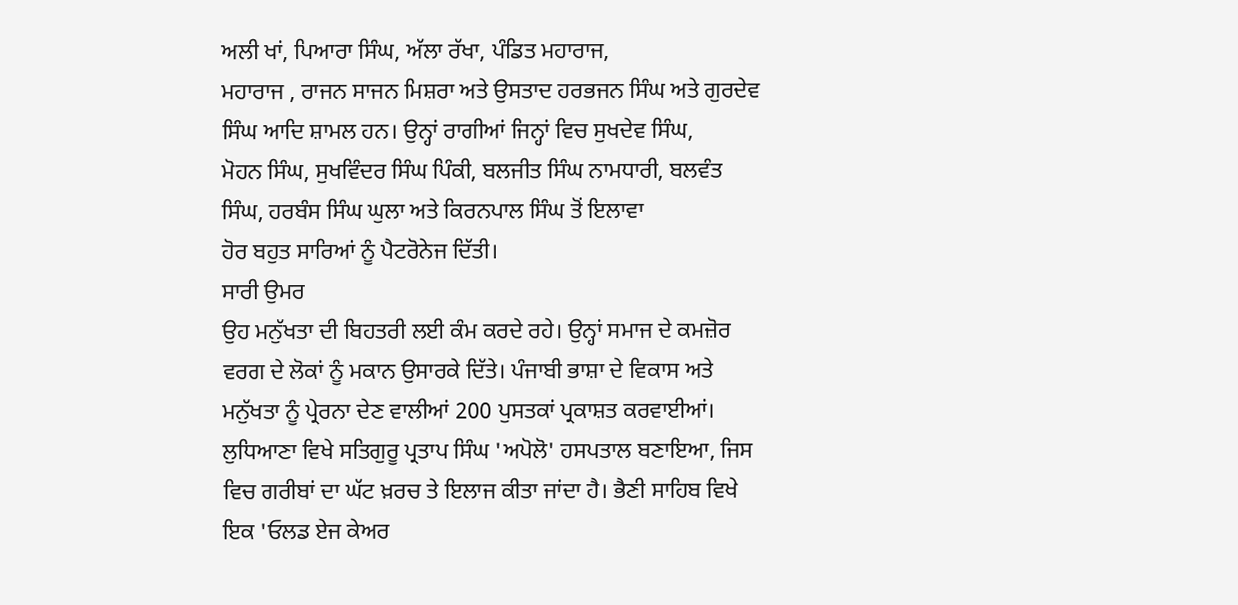ਅਲੀ ਖਾਂ, ਪਿਆਰਾ ਸਿੰਘ, ਅੱਲਾ ਰੱਖਾ, ਪੰਡਿਤ ਮਹਾਰਾਜ,
ਮਹਾਰਾਜ , ਰਾਜਨ ਸਾਜਨ ਮਿਸ਼ਰਾ ਅਤੇ ਉਸਤਾਦ ਹਰਭਜਨ ਸਿੰਘ ਅਤੇ ਗੁਰਦੇਵ
ਸਿੰਘ ਆਦਿ ਸ਼ਾਮਲ ਹਨ। ਉਨ੍ਹਾਂ ਰਾਗੀਆਂ ਜਿਨ੍ਹਾਂ ਵਿਚ ਸੁਖਦੇਵ ਸਿੰਘ,
ਮੋਹਨ ਸਿੰਘ, ਸੁਖਵਿੰਦਰ ਸਿੰਘ ਪਿੰਕੀ, ਬਲਜੀਤ ਸਿੰਘ ਨਾਮਧਾਰੀ, ਬਲਵੰਤ
ਸਿੰਘ, ਹਰਬੰਸ ਸਿੰਘ ਘੁਲਾ ਅਤੇ ਕਿਰਨਪਾਲ ਸਿੰਘ ਤੋਂ ਇਲਾਵਾ
ਹੋਰ ਬਹੁਤ ਸਾਰਿਆਂ ਨੂੰ ਪੈਟਰੋਨੇਜ ਦਿੱਤੀ।
ਸਾਰੀ ਉਮਰ
ਉਹ ਮਨੁੱਖਤਾ ਦੀ ਬਿਹਤਰੀ ਲਈ ਕੰਮ ਕਰਦੇ ਰਹੇ। ਉਨ੍ਹਾਂ ਸਮਾਜ ਦੇ ਕਮਜ਼ੋਰ
ਵਰਗ ਦੇ ਲੋਕਾਂ ਨੂੰ ਮਕਾਨ ਉਸਾਰਕੇ ਦਿੱਤੇ। ਪੰਜਾਬੀ ਭਾਸ਼ਾ ਦੇ ਵਿਕਾਸ ਅਤੇ
ਮਨੁੱਖਤਾ ਨੂੰ ਪ੍ਰੇਰਨਾ ਦੇਣ ਵਾਲੀਆਂ 200 ਪੁਸਤਕਾਂ ਪ੍ਰਕਾਸ਼ਤ ਕਰਵਾਈਆਂ।
ਲੁਧਿਆਣਾ ਵਿਖੇ ਸਤਿਗੁਰੂ ਪ੍ਰਤਾਪ ਸਿੰਘ 'ਅਪੋਲੋ' ਹਸਪਤਾਲ ਬਣਾਇਆ, ਜਿਸ
ਵਿਚ ਗਰੀਬਾਂ ਦਾ ਘੱਟ ਖ਼ਰਚ ਤੇ ਇਲਾਜ ਕੀਤਾ ਜਾਂਦਾ ਹੈ। ਭੈਣੀ ਸਾਹਿਬ ਵਿਖੇ
ਇਕ 'ਓਲਡ ਏਜ ਕੇਅਰ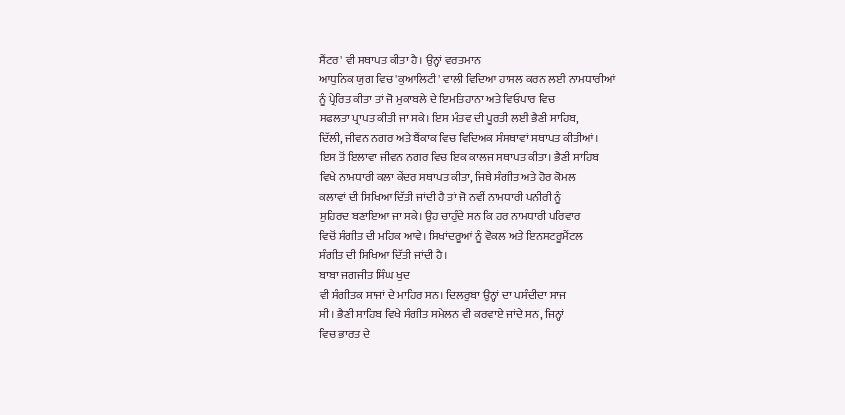ਸੈਂਟਰ' ਵੀ ਸਥਾਪਤ ਕੀਤਾ ਹੈ। ਉਨ੍ਹਾਂ ਵਰਤਮਾਨ
ਆਧੁਨਿਕ ਯੁਗ ਵਿਚ 'ਕੁਆਲਿਟੀ' ਵਾਲੀ ਵਿਦਿਆ ਹਾਸਲ ਕਰਨ ਲਈ ਨਾਮਧਾਰੀਆਂ
ਨੂੰ ਪ੍ਰੇਰਿਤ ਕੀਤਾ ਤਾਂ ਜੋ ਮੁਕਾਬਲੇ ਦੇ ਇਮਤਿਹਾਨਾ ਅਤੇ ਵਿਓਪਾਰ ਵਿਚ
ਸਫਲਤਾ ਪ੍ਰਾਪਤ ਕੀਤੀ ਜਾ ਸਕੇ। ਇਸ ਮੰਤਵ ਦੀ ਪੂਰਤੀ ਲਈ ਭੈਣੀ ਸਾਹਿਬ,
ਦਿੱਲੀ, ਜੀਵਨ ਨਗਰ ਅਤੇ ਬੈਂਕਾਕ ਵਿਚ ਵਿਦਿਅਕ ਸੰਸਥਾਵਾਂ ਸਥਾਪਤ ਕੀਤੀਆਂ।
ਇਸ ਤੋਂ ਇਲਾਵਾ ਜੀਵਨ ਨਗਰ ਵਿਚ ਇਕ ਕਾਲਜ ਸਥਾਪਤ ਕੀਤਾ। ਭੈਣੀ ਸਾਹਿਬ
ਵਿਖੇ ਨਾਮਧਾਰੀ ਕਲਾ ਕੇਂਦਰ ਸਥਾਪਤ ਕੀਤਾ, ਜਿਥੇ ਸੰਗੀਤ ਅਤੇ ਹੋਰ ਕੋਮਲ
ਕਲਾਵਾਂ ਦੀ ਸਿਖਿਆ ਦਿੱਤੀ ਜਾਂਦੀ ਹੈ ਤਾਂ ਜੋ ਨਵੀਂ ਨਾਮਧਾਰੀ ਪਨੀਰੀ ਨੂੰ
ਸੁਹਿਰਦ ਬਣਾਇਆ ਜਾ ਸਕੇ। ਉਹ ਚਾਹੁੰਦੇ ਸਨ ਕਿ ਹਰ ਨਾਮਧਾਰੀ ਪਰਿਵਾਰ
ਵਿਚੋਂ ਸੰਗੀਤ ਦੀ ਮਹਿਕ ਆਵੇ। ਸਿਖਾਂਦਰੂਆਂ ਨੂੰ ਵੋਕਲ ਅਤੇ ਇਨਸਟਰੂਮੈਂਟਲ
ਸੰਗੀਤ ਦੀ ਸਿਖਿਆ ਦਿੱਤੀ ਜਾਂਦੀ ਹੈ।
ਬਾਬਾ ਜਗਜੀਤ ਸਿੰਘ ਖੁਦ
ਵੀ ਸੰਗੀਤਕ ਸਾਜਾਂ ਦੇ ਮਾਹਿਰ ਸਨ। ਦਿਲਰੁਬਾ ਉਨ੍ਹਾਂ ਦਾ ਪਸੰਦੀਦਾ ਸਾਜ
ਸੀ। ਭੈਣੀ ਸਾਹਿਬ ਵਿਖੇ ਸੰਗੀਤ ਸਮੇਲਨ ਵੀ ਕਰਵਾਏ ਜਾਂਦੇ ਸਨ, ਜਿਨ੍ਹਾਂ
ਵਿਚ ਭਾਰਤ ਦੇ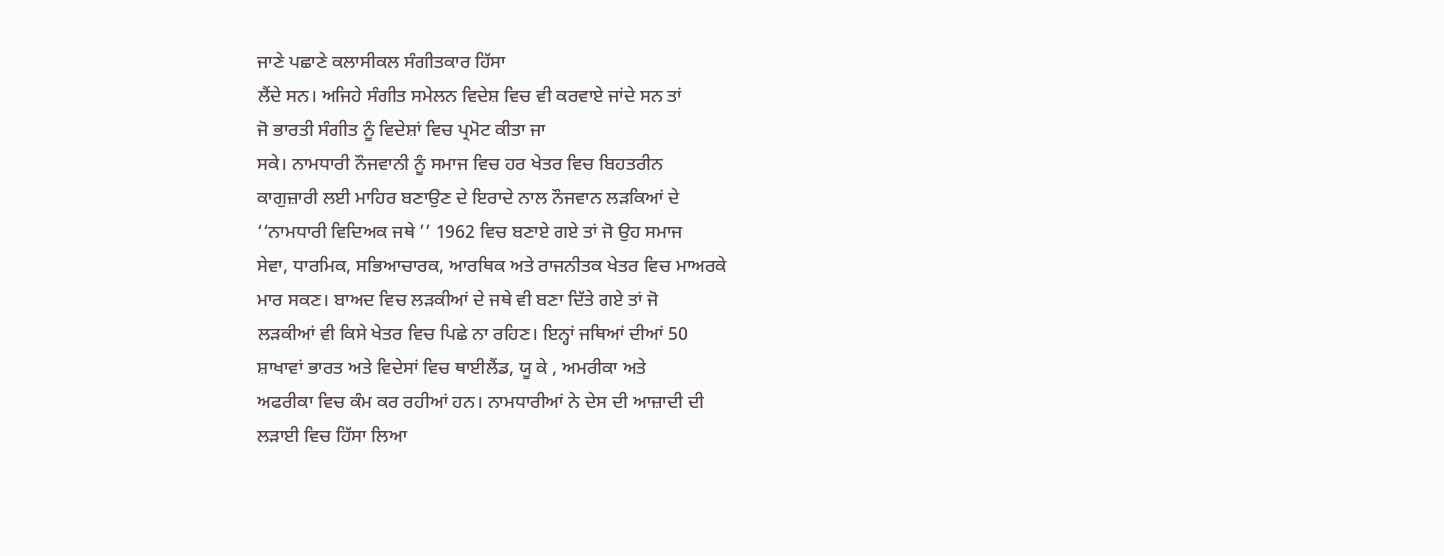ਜਾਣੇ ਪਛਾਣੇ ਕਲਾਸੀਕਲ ਸੰਗੀਤਕਾਰ ਹਿੱਸਾ
ਲੈਂਦੇ ਸਨ। ਅਜਿਹੇ ਸੰਗੀਤ ਸਮੇਲਨ ਵਿਦੇਸ਼ ਵਿਚ ਵੀ ਕਰਵਾਏ ਜਾਂਦੇ ਸਨ ਤਾਂ
ਜੋ ਭਾਰਤੀ ਸੰਗੀਤ ਨੂੰ ਵਿਦੇਸ਼ਾਂ ਵਿਚ ਪ੍ਰਮੋਟ ਕੀਤਾ ਜਾ
ਸਕੇ। ਨਾਮਧਾਰੀ ਨੌਜਵਾਨੀ ਨੂੰ ਸਮਾਜ ਵਿਚ ਹਰ ਖੇਤਰ ਵਿਚ ਬਿਹਤਰੀਨ
ਕਾਗੁਜ਼ਾਰੀ ਲਈ ਮਾਹਿਰ ਬਣਾਉਣ ਦੇ ਇਰਾਦੇ ਨਾਲ ਨੌਜਵਾਨ ਲੜਕਿਆਂ ਦੇ
‘‘ਨਾਮਧਾਰੀ ਵਿਦਿਅਕ ਜਥੇ ’’ 1962 ਵਿਚ ਬਣਾਏ ਗਏ ਤਾਂ ਜੋ ਉਹ ਸਮਾਜ
ਸੇਵਾ, ਧਾਰਮਿਕ, ਸਭਿਆਚਾਰਕ, ਆਰਥਿਕ ਅਤੇ ਰਾਜਨੀਤਕ ਖੇਤਰ ਵਿਚ ਮਾਅਰਕੇ
ਮਾਰ ਸਕਣ। ਬਾਅਦ ਵਿਚ ਲੜਕੀਆਂ ਦੇ ਜਥੇ ਵੀ ਬਣਾ ਦਿੱਤੇ ਗਏ ਤਾਂ ਜੋ
ਲੜਕੀਆਂ ਵੀ ਕਿਸੇ ਖੇਤਰ ਵਿਚ ਪਿਛੇ ਨਾ ਰਹਿਣ। ਇਨ੍ਹਾਂ ਜਥਿਆਂ ਦੀਆਂ 50
ਸ਼ਾਖਾਵਾਂ ਭਾਰਤ ਅਤੇ ਵਿਦੇਸਾਂ ਵਿਚ ਥਾਈਲੈਂਡ, ਯੂ ਕੇ , ਅਮਰੀਕਾ ਅਤੇ
ਅਫਰੀਕਾ ਵਿਚ ਕੰਮ ਕਰ ਰਹੀਆਂ ਹਨ। ਨਾਮਧਾਰੀਆਂ ਨੇ ਦੇਸ ਦੀ ਆਜ਼ਾਦੀ ਦੀ
ਲੜਾਈ ਵਿਚ ਹਿੱਸਾ ਲਿਆ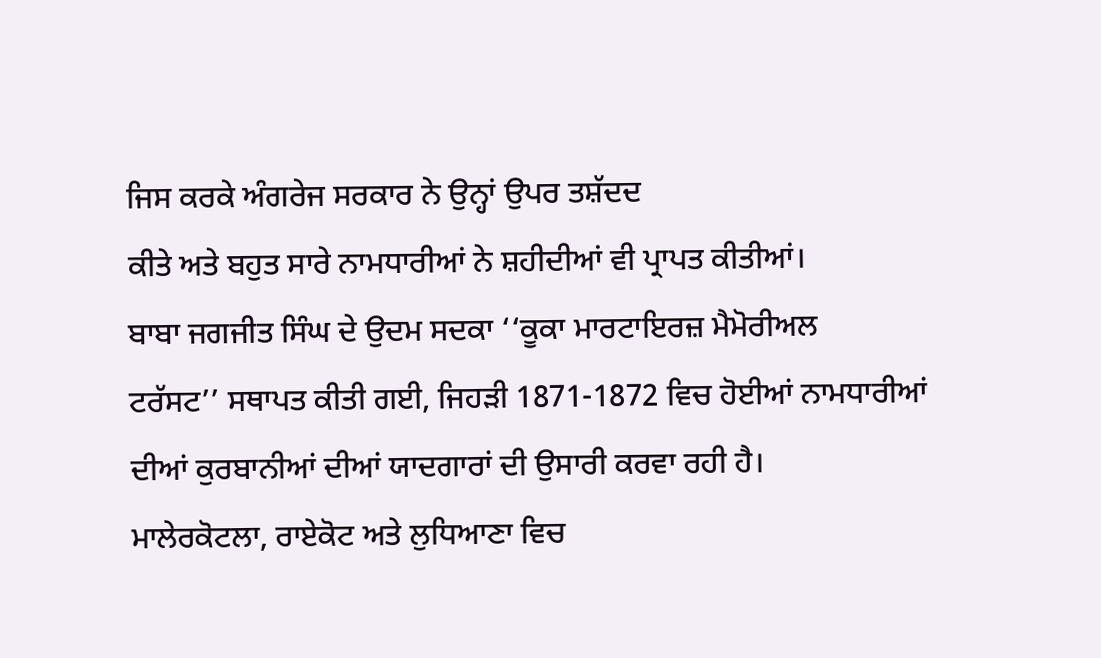ਜਿਸ ਕਰਕੇ ਅੰਗਰੇਜ ਸਰਕਾਰ ਨੇ ਉਨ੍ਹਾਂ ਉਪਰ ਤਸ਼ੱਦਦ
ਕੀਤੇ ਅਤੇ ਬਹੁਤ ਸਾਰੇ ਨਾਮਧਾਰੀਆਂ ਨੇ ਸ਼ਹੀਦੀਆਂ ਵੀ ਪ੍ਰਾਪਤ ਕੀਤੀਆਂ।
ਬਾਬਾ ਜਗਜੀਤ ਸਿੰਘ ਦੇ ਉਦਮ ਸਦਕਾ ‘‘ਕੂਕਾ ਮਾਰਟਾਇਰਜ਼ ਮੈਮੋਰੀਅਲ
ਟਰੱਸਟ’’ ਸਥਾਪਤ ਕੀਤੀ ਗਈ, ਜਿਹੜੀ 1871-1872 ਵਿਚ ਹੋਈਆਂ ਨਾਮਧਾਰੀਆਂ
ਦੀਆਂ ਕੁਰਬਾਨੀਆਂ ਦੀਆਂ ਯਾਦਗਾਰਾਂ ਦੀ ਉਸਾਰੀ ਕਰਵਾ ਰਹੀ ਹੈ।
ਮਾਲੇਰਕੋਟਲਾ, ਰਾਏਕੋਟ ਅਤੇ ਲੁਧਿਆਣਾ ਵਿਚ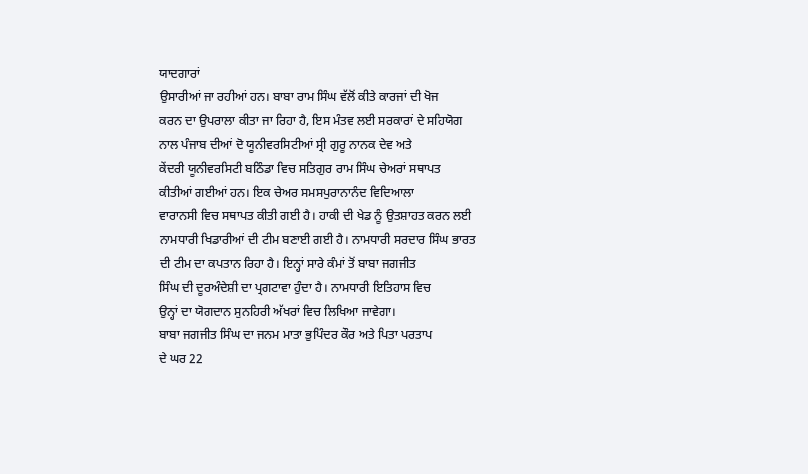ਯਾਦਗਾਰਾਂ
ਉਸਾਰੀਆਂ ਜਾ ਰਹੀਆਂ ਹਨ। ਬਾਬਾ ਰਾਮ ਸਿੰਘ ਵੱਲੋਂ ਕੀਤੇ ਕਾਰਜਾਂ ਦੀ ਖੋਜ
ਕਰਨ ਦਾ ਉਪਰਾਲਾ ਕੀਤਾ ਜਾ ਰਿਹਾ ਹੈ, ਇਸ ਮੰਤਵ ਲਈ ਸਰਕਾਰਾਂ ਦੇ ਸਹਿਯੋਗ
ਨਾਲ ਪੰਜਾਬ ਦੀਆਂ ਦੋ ਯੂਨੀਵਰਸਿਟੀਆਂ ਸ੍ਰੀ ਗੁਰੂ ਨਾਨਕ ਦੇਵ ਅਤੇ
ਕੇਂਦਰੀ ਯੂਨੀਵਰਸਿਟੀ ਬਠਿੰਡਾ ਵਿਚ ਸਤਿਗੁਰ ਰਾਮ ਸਿੰਘ ਚੇਅਰਾਂ ਸਥਾਪਤ
ਕੀਤੀਆਂ ਗਈਆਂ ਹਨ। ਇਕ ਚੇਅਰ ਸਮਸਪੁਰਾਨਾਨੰਦ ਵਿਦਿਆਲਾ
ਵਾਰਾਨਸੀ ਵਿਚ ਸਥਾਪਤ ਕੀਤੀ ਗਈ ਹੈ। ਹਾਕੀ ਦੀ ਖੇਡ ਨੂੰ ਉਤਸ਼ਾਹਤ ਕਰਨ ਲਈ
ਨਾਮਧਾਰੀ ਖਿਡਾਰੀਆਂ ਦੀ ਟੀਮ ਬਣਾਈ ਗਈ ਹੈ। ਨਾਮਧਾਰੀ ਸਰਦਾਰ ਸਿੰਘ ਭਾਰਤ
ਦੀ ਟੀਮ ਦਾ ਕਪਤਾਨ ਰਿਹਾ ਹੈ। ਇਨ੍ਹਾਂ ਸਾਰੇ ਕੰਮਾਂ ਤੋਂ ਬਾਬਾ ਜਗਜੀਤ
ਸਿੰਘ ਦੀ ਦੂਰਅੰਦੇਸ਼ੀ ਦਾ ਪ੍ਰਗਟਾਵਾ ਹੁੰਦਾ ਹੈ। ਨਾਮਧਾਰੀ ਇਤਿਹਾਸ ਵਿਚ
ਉਨ੍ਹਾਂ ਦਾ ਯੋਗਦਾਨ ਸੁਨਹਿਰੀ ਅੱਖਰਾਂ ਵਿਚ ਲਿਖਿਆ ਜਾਵੇਗਾ।
ਬਾਬਾ ਜਗਜੀਤ ਸਿੰਘ ਦਾ ਜਨਮ ਮਾਤਾ ਭੁਪਿੰਦਰ ਕੌਰ ਅਤੇ ਪਿਤਾ ਪਰਤਾਪ
ਦੇ ਘਰ 22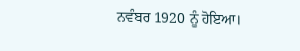ਨਵੰਬਰ 1920 ਨੂੰ ਹੋਇਆ।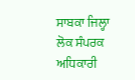ਸਾਬਕਾ ਜਿਲ੍ਹਾ ਲੋਕ ਸੰਪਰਕ ਅਧਿਕਾਰੀ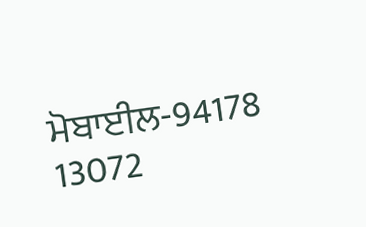ਮੋਬਾਈਲ-94178 13072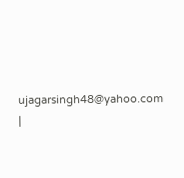ujagarsingh48@yahoo.com
|